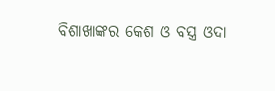ବିଶାଖାଙ୍କର କେଶ ଓ ବସ୍ତ୍ର ଓଦା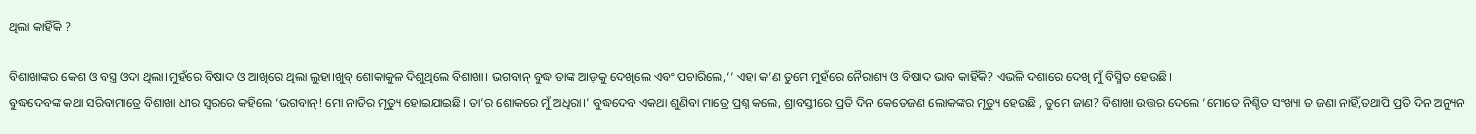ଥିଲା କାହିଁକି ?

ବିଶାଖାଙ୍କର କେଶ ଓ ବସ୍ତ୍ର ଓଦା ଥିଲା।ମୁହଁରେ ବିଷାଦ ଓ ଆଖିରେ ଥିଲା ଲୁହା।ଖୁବ୍‌ ଶୋକାକୁଳ ଦିଶୁଥିଲେ ବିଶାଖା। ଭଗବାନ୍‌ ବୁଦ୍ଧ ତାଙ୍କ ଆଡ଼କୁ ଦେଖିଲେ ଏବଂ ପଚାରିଲେ,‘‘ ଏହା କ’ଣ ତୁମେ ମୁହଁରେ ନୈରାଶ୍ୟ ଓ ବିଷାଦ ଭାବ କାହିଁକି? ଏଭଳି ଦଶାରେ ଦେଖି ମୁଁ ବିସ୍ମିତ ହେଉଛି।
ବୁଦ୍ଧଦେବଙ୍କ କଥା ସରିବାମାତ୍ରେ ବିଶାଖା ଧୀର ସ୍ୱରରେ କହିଲେ ‘ଭଗବାନ୍‌! ମୋ ନାତିର ମୃତ୍ୟୁ ହୋଇଯାଇଛି। ତା’ର ଶୋକରେ ମୁଁ ଅଧିରା।’ ବୁଦ୍ଧଦେବ ଏକଥା ଶୁଣିବା ମାତ୍ରେ ପ୍ରଶ୍ନ କଲେ, ଶ୍ରାବସ୍ତୀରେ ପ୍ରତି ଦିନ କେତେଜଣ ଲୋକଙ୍କର ମୃତ୍ୟୁ ହେଉଛି , ତୁମେ ଜାଣ? ବିଶାଖା ଉତ୍ତର ଦେଲେ ‘ମୋତେ ନିଶ୍ଚିତ ସଂଖ୍ୟା ତ ଜଣା ନାହିଁ,ତଥାପି ପ୍ରତି ଦିନ ଅନ୍ୟୁନ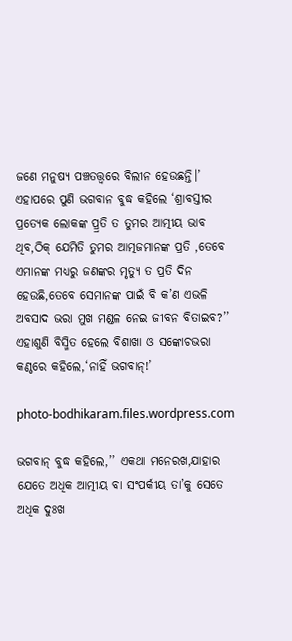ଜଣେ ମନୁଷ୍ୟ ପଞ୍ଚତତ୍ତ୍ୱରେ ବିଲୀନ ହେଉଛନ୍ତି।’
ଏହାପରେ ପୁଣି ଭଗବାନ ବୁଦ୍ଧ କହିଲେ ‘ଶ୍ରାବସ୍ତୀର ପ୍ରତ୍ୟେକ ଲୋକଙ୍କ ପ୍ର୍ରତି ତ ତୁମର ଆତ୍ମୀୟ ଭାବ ଥିବ,ଠିକ୍‌ ଯେମିତି ତୁମର ଆତ୍ମଜମାନଙ୍କ ପ୍ରତି ,ତେବେ ଏମାନଙ୍କ ମଧ୍ୟରୁ ଜଣଙ୍କର ମୃତ୍ୟୁ ତ ପ୍ରତି ଦିନ ହେଉଛି,ତେବେ ସେମାନଙ୍କ ପାଇଁ ବି କ’ଣ ଏଭଳି ଅବସାଦ ଭରା ମୁଖ ମଣ୍ଡଳ ନେଇ ଜୀବନ ବିତାଇବ?’’
ଏହାଶୁଣି ବିସ୍ମିତ ହେଲେ ବିଶାଖା ଓ ସଙ୍କୋଚଭରା କଣ୍ଠରେ କହିଲେ,‘ନାହିଁ ଭଗବାନ୍‌!’

photo-bodhikaram.files.wordpress.com

ଭଗବାନ୍‌ ବୁଦ୍ଧ କହିଲେ,’’ ଏକଥା ମନେରଖ,ଯାହାର ଯେତେ ଅଧିକ ଆତ୍ମୀୟ ବା ସଂପର୍କୀୟ ତା’କୁ ସେତେ ଅଧିକ ଦୁଃଖ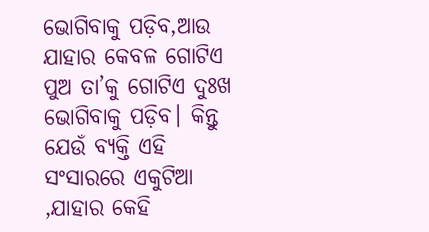ଭୋଗିବାକୁ ପଡ଼ିବ,ଆଉ ଯାହାର କେବଳ ଗୋଟିଏ ପୁଅ ତା’କୁ ଗୋଟିଏ ଦୁଃଖ ଭୋଗିବାକୁ ପଡ଼ିବ। କିନ୍ତୁ ଯେଉଁ ବ୍ୟକ୍ତି ଏହି ସଂସାରରେ ଏକୁଟିଆ ,ଯାହାର କେହି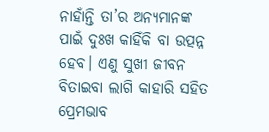ନାହାଁନ୍ତି ତା’ର ଅନ୍ୟମାନଙ୍କ ପାଇଁ ଦୁଃଖ କାହିଁକି ବା ଉତ୍ପନ୍ନ ହେବ। ଏଣୁ ସୁଖୀ ଜୀବନ ବିତାଇବା ଲାଗି କାହାରି ସହିତ ପ୍ରେମଭାବ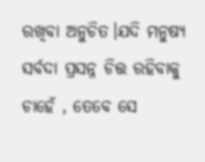ରଖିବା ଅନୁଚିତ।ଯଦି ମନୁଷ୍ୟ ସର୍ବଦା ପ୍ରସନ୍ନ ଚିତ୍ତ ରହିବାକୁ ଚାହେଁ , ତେବେ ସେ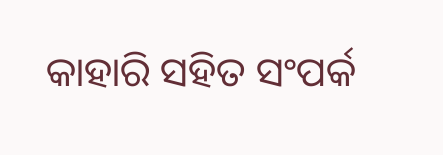କାହାରି ସହିତ ସଂପର୍କ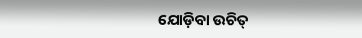ଯୋଡ଼ିବା ଉଚିତ୍‌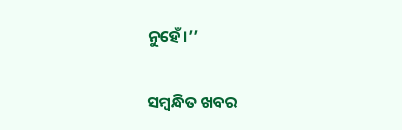ନୁହେଁ।’’

ସମ୍ବନ୍ଧିତ ଖବର